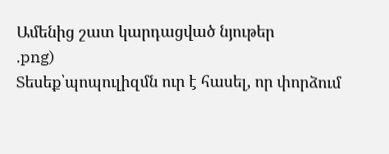Ամենից շատ կարդացված նյութեր
.png)
Տեսեք՝պոպուլիզմն ուր է հասել, որ փորձում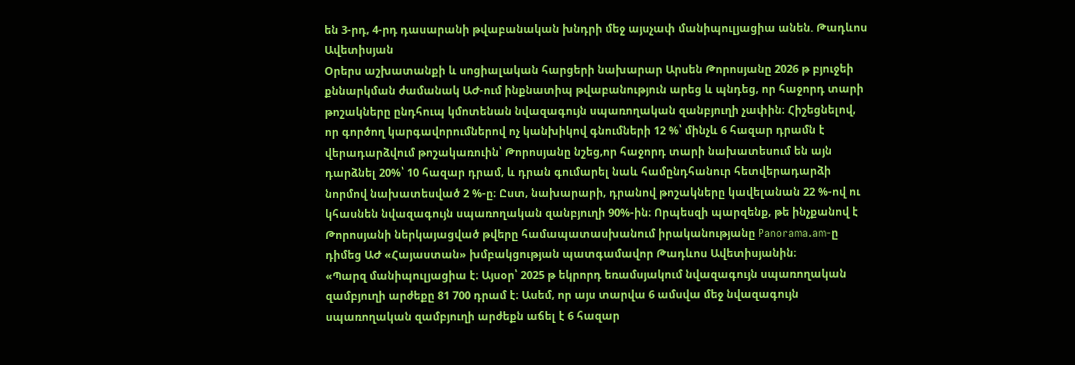են 3-րդ, 4-րդ դասարանի թվաբանական խնդրի մեջ այսչափ մանիպուլյացիա անեն. Թադևոս Ավետիսյան
Օրերս աշխատանքի և սոցիալական հարցերի նախարար Արսեն Թորոսյանը 2026 թ բյուջեի քննարկման ժամանակ ԱԺ-ում ինքնատիպ թվաբանություն արեց և պնդեց, որ հաջորդ տարի թոշակները ընդհուպ կմոտենան նվազագույն սպառողական զանբյուղի չափին։ Հիշեցնելով, որ գործող կարգավորումներով ոչ կանխիկով գնումների 12 %՝ մինչև 6 հազար դրամն է վերադարձվում թոշակառուին՝ Թորոսյանը նշեց,որ հաջորդ տարի նախատեսում են այն դարձնել 20%՝ 10 հազար դրամ, և դրան գումարել նաև համընդհանուր հետվերադարձի նորմով նախատեսված 2 %-ը։ Ըստ, նախարարի, դրանով թոշակները կավելանան 22 %-ով ու կհասնեն նվազագույն սպառողական զանբյուղի 90%-ին։ Որպեսզի պարզենք, թե ինչքանով է Թորոսյանի ներկայացված թվերը համապատասխանում իրականությանը Panorama.am-ը դիմեց ԱԺ «Հայաստան» խմբակցության պատգամավոր Թադևոս Ավետիսյանին։
«Պարզ մանիպուլյացիա է։ Այսօր՝ 2025 թ եկրորդ եռամսյակում նվազագույն սպառողական զամբյուղի արժեքը 81 700 դրամ է։ Ասեմ, որ այս տարվա 6 ամսվա մեջ նվազագույն սպառողական զամբյուղի արժեքն աճել է 6 հազար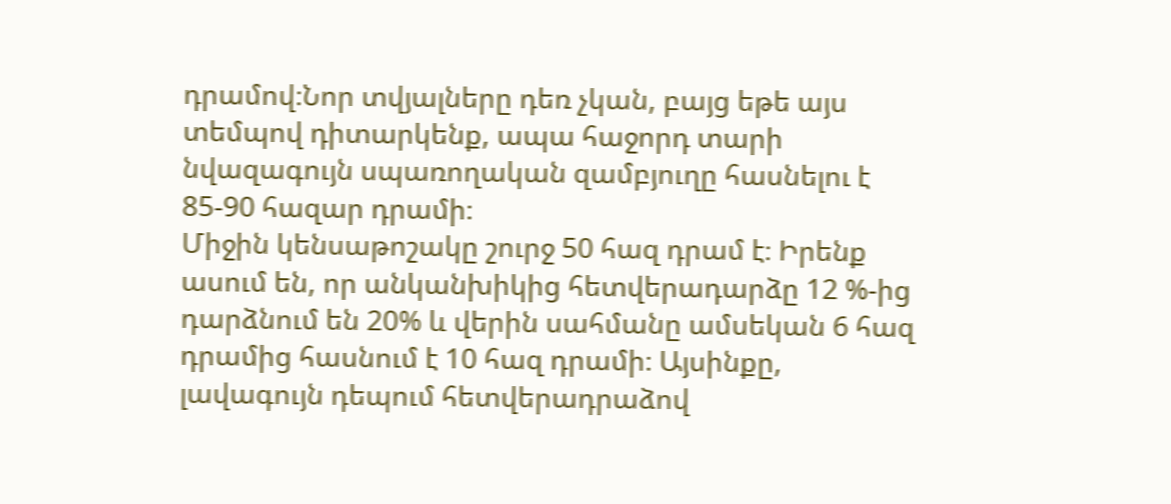դրամով։Նոր տվյալները դեռ չկան, բայց եթե այս տեմպով դիտարկենք, ապա հաջորդ տարի նվազագույն սպառողական զամբյուղը հասնելու է 85-90 հազար դրամի։
Միջին կենսաթոշակը շուրջ 50 հազ դրամ է։ Իրենք ասում են, որ անկանխիկից հետվերադարձը 12 %-ից դարձնում են 20% և վերին սահմանը ամսեկան 6 հազ դրամից հասնում է 10 հազ դրամի։ Այսինքը, լավագույն դեպում հետվերադրաձով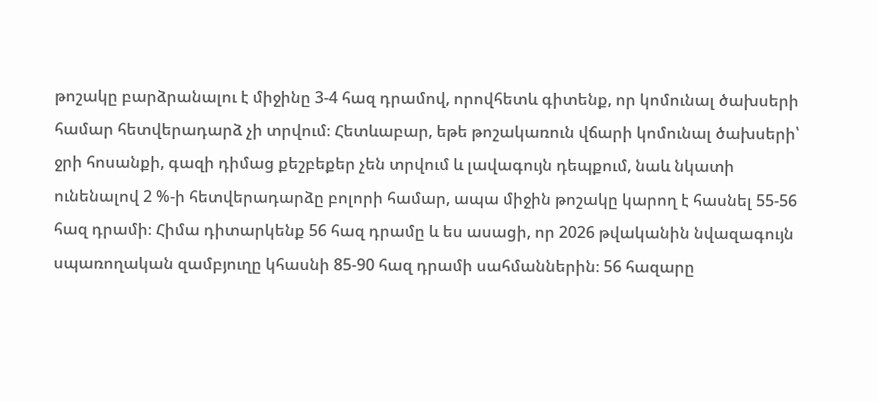թոշակը բարձրանալու է միջինը 3-4 հազ դրամով, որովհետև գիտենք, որ կոմունալ ծախսերի համար հետվերադարձ չի տրվում։ Հետևաբար, եթե թոշակառուն վճարի կոմունալ ծախսերի՝ ջրի հոսանքի, գազի դիմաց քեշբեքեր չեն տրվում և լավագույն դեպքում, նաև նկատի ունենալով 2 %-ի հետվերադարձը բոլորի համար, ապա միջին թոշակը կարող է հասնել 55-56 հազ դրամի։ Հիմա դիտարկենք 56 հազ դրամը և ես ասացի, որ 2026 թվականին նվազագույն սպառողական զամբյուղը կհասնի 85-90 հազ դրամի սահմաններին։ 56 հազարը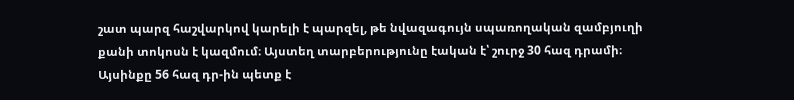շատ պարզ հաշվարկով կարելի է պարզել, թե նվազագույն սպառողական զամբյուղի քանի տոկոսն է կազմում։ Այստեղ տարբերությունը էական է՝ շուրջ 30 հազ դրամի։ Այսինքը 56 հազ դր-ին պետք է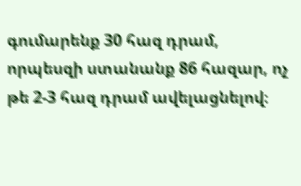գումարենք 30 հազ դրամ, որպեսզի ստանանք 86 հազար, ոչ թե 2-3 հազ դրամ ավելացնելով։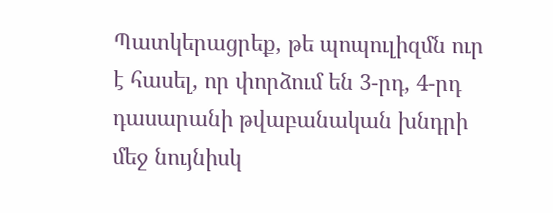Պատկերացրեք, թե պոպուլիզմն ուր է հասել, որ փորձում են 3-րդ, 4-րդ դասարանի թվաբանական խնդրի մեջ նույնիսկ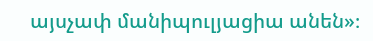այսչափ մանիպուլյացիա անեն»։